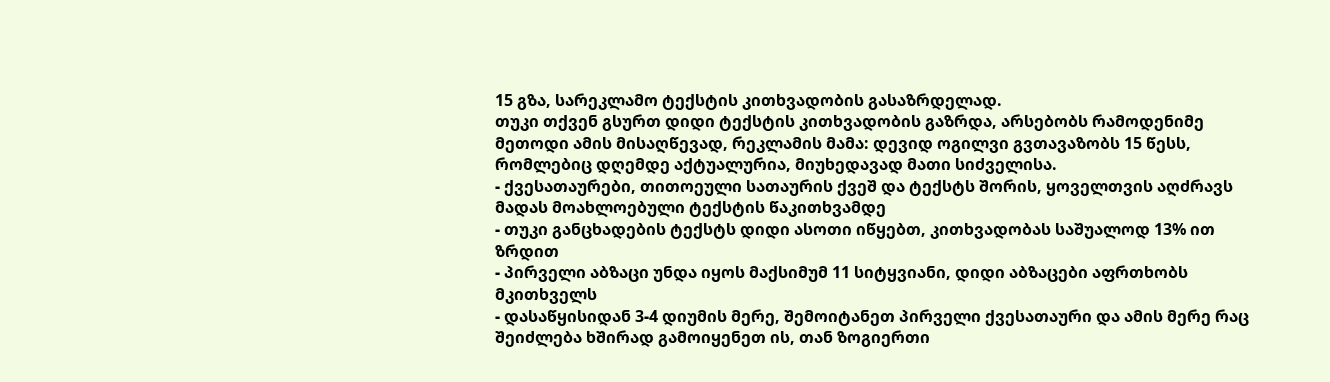15 გზა, სარეკლამო ტექსტის კითხვადობის გასაზრდელად.
თუკი თქვენ გსურთ დიდი ტექსტის კითხვადობის გაზრდა, არსებობს რამოდენიმე მეთოდი ამის მისაღწევად, რეკლამის მამა: დევიდ ოგილვი გვთავაზობს 15 წესს, რომლებიც დღემდე აქტუალურია, მიუხედავად მათი სიძველისა.
- ქვესათაურები, თითოეული სათაურის ქვეშ და ტექსტს შორის, ყოველთვის აღძრავს მადას მოახლოებული ტექსტის წაკითხვამდე
- თუკი განცხადების ტექსტს დიდი ასოთი იწყებთ, კითხვადობას საშუალოდ 13% ით ზრდით
- პირველი აბზაცი უნდა იყოს მაქსიმუმ 11 სიტყვიანი, დიდი აბზაცები აფრთხობს მკითხველს
- დასაწყისიდან 3-4 დიუმის მერე, შემოიტანეთ პირველი ქვესათაური და ამის მერე რაც შეიძლება ხშირად გამოიყენეთ ის, თან ზოგიერთი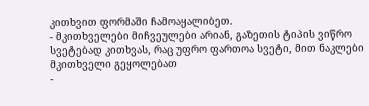კითხვით ფორმაში ჩამოაყალიბეთ.
- მკითხველები მიჩვეულები არიან, გაზეთის ტიპის ვიწრო სვეტებად კითხვას, რაც უფრო ფართოა სვეტი, მით ნაკლები მკითხველი გეყოლებათ
-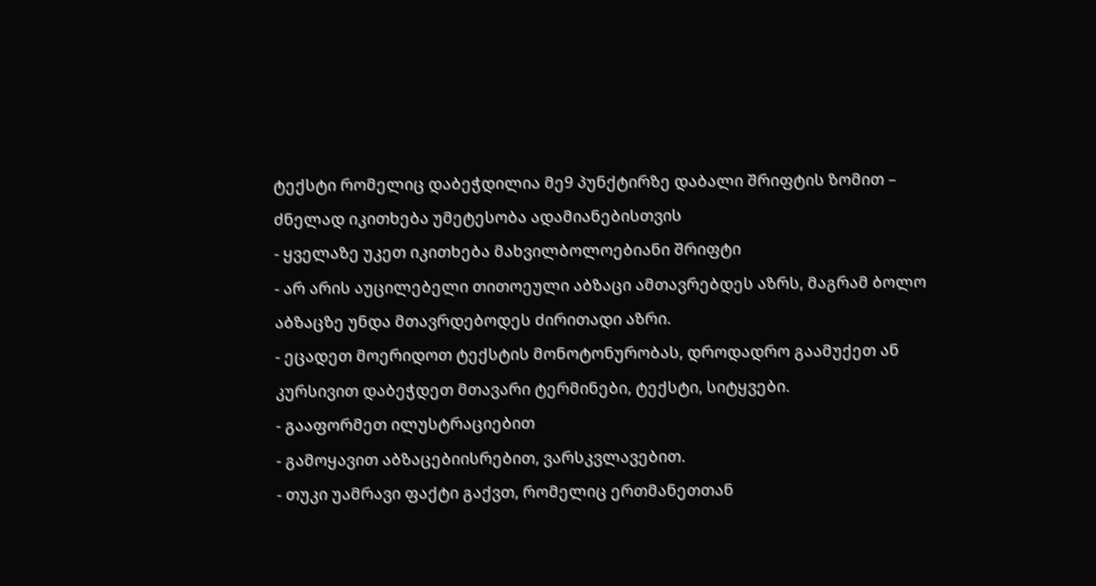ტექსტი რომელიც დაბეჭდილია მე9 პუნქტირზე დაბალი შრიფტის ზომით – ძნელად იკითხება უმეტესობა ადამიანებისთვის
- ყველაზე უკეთ იკითხება მახვილბოლოებიანი შრიფტი
- არ არის აუცილებელი თითოეული აბზაცი ამთავრებდეს აზრს, მაგრამ ბოლო აბზაცზე უნდა მთავრდებოდეს ძირითადი აზრი.
- ეცადეთ მოერიდოთ ტექსტის მონოტონურობას, დროდადრო გაამუქეთ ან კურსივით დაბეჭდეთ მთავარი ტერმინები, ტექსტი, სიტყვები.
- გააფორმეთ ილუსტრაციებით
- გამოყავით აბზაცებიისრებით, ვარსკვლავებით.
- თუკი უამრავი ფაქტი გაქვთ, რომელიც ერთმანეთთან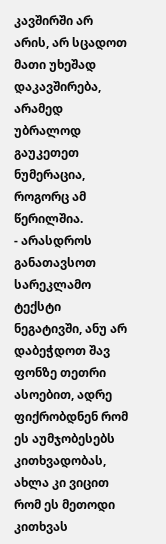კავშირში არ არის, არ სცადოთ მათი უხეშად დაკავშირება, არამედ უბრალოდ გაუკეთეთ ნუმერაცია, როგორც ამ წერილშია.
- არასდროს განათავსოთ სარეკლამო ტექსტი ნეგატივში, ანუ არ დაბეჭდოთ შავ ფონზე თეთრი ასოებით, ადრე ფიქრობდნენ რომ ეს აუმჯობესებს კითხვადობას, ახლა კი ვიცით რომ ეს მეთოდი კითხვას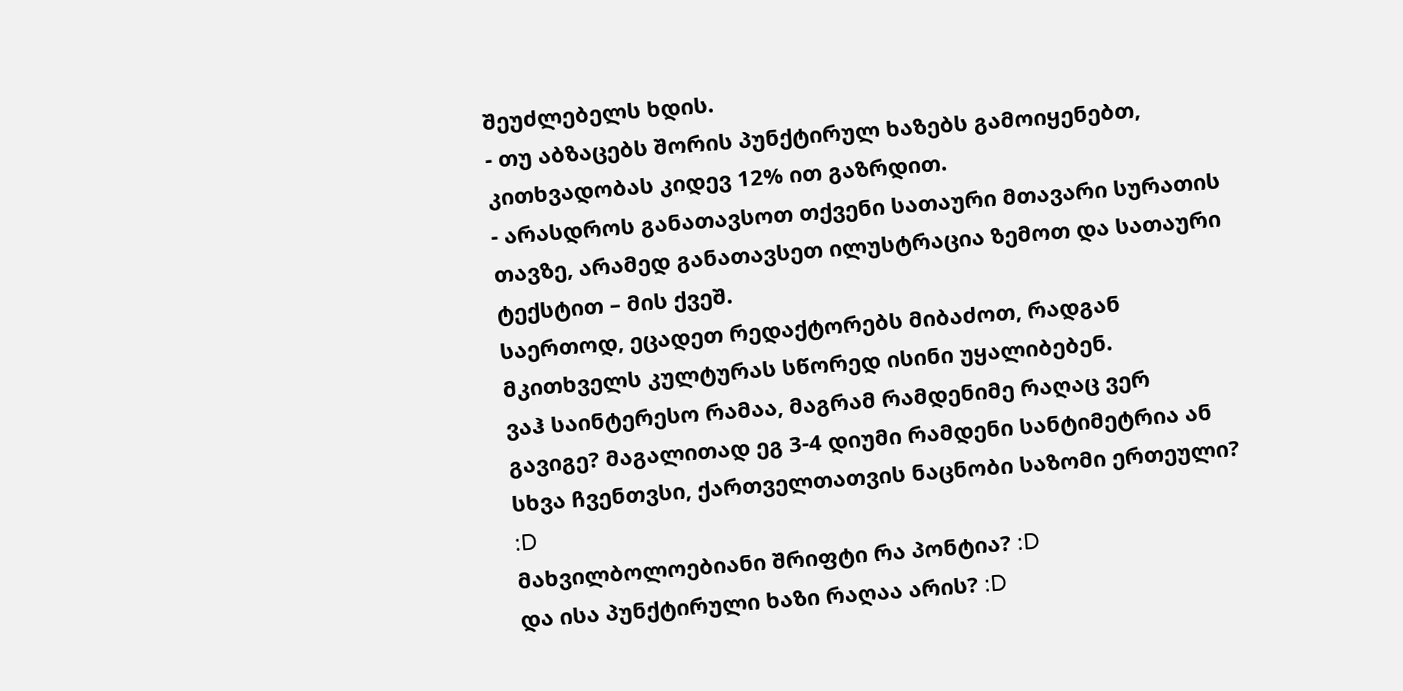შეუძლებელს ხდის.
- თუ აბზაცებს შორის პუნქტირულ ხაზებს გამოიყენებთ, კითხვადობას კიდევ 12% ით გაზრდით.
- არასდროს განათავსოთ თქვენი სათაური მთავარი სურათის თავზე, არამედ განათავსეთ ილუსტრაცია ზემოთ და სათაური ტექსტით – მის ქვეშ.
საერთოდ, ეცადეთ რედაქტორებს მიბაძოთ, რადგან მკითხველს კულტურას სწორედ ისინი უყალიბებენ.
ვაჰ საინტერესო რამაა, მაგრამ რამდენიმე რაღაც ვერ გავიგე? მაგალითად ეგ 3-4 დიუმი რამდენი სანტიმეტრია ან სხვა ჩვენთვსი, ქართველთათვის ნაცნობი საზომი ერთეული? :D
მახვილბოლოებიანი შრიფტი რა პონტია? :D
და ისა პუნქტირული ხაზი რაღაა არის? :D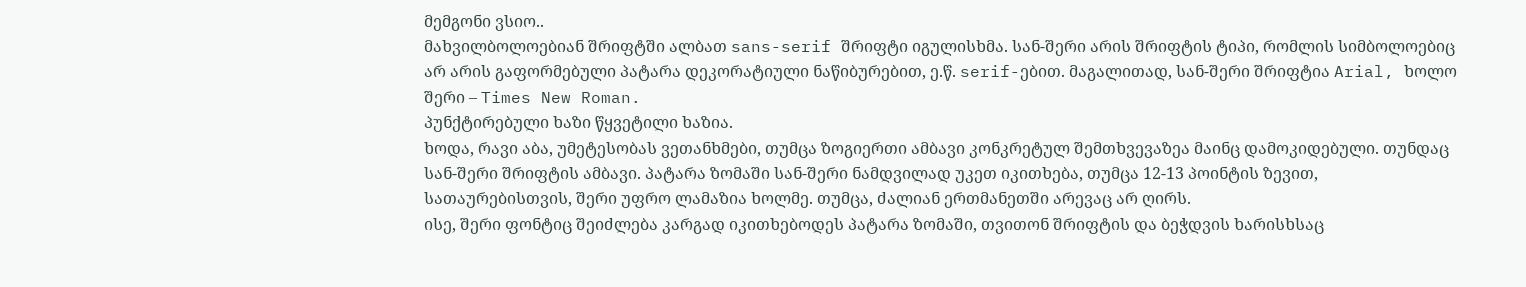მემგონი ვსიო..
მახვილბოლოებიან შრიფტში ალბათ sans-serif შრიფტი იგულისხმა. სან-შერი არის შრიფტის ტიპი, რომლის სიმბოლოებიც არ არის გაფორმებული პატარა დეკორატიული ნაწიბურებით, ე.წ. serif-ებით. მაგალითად, სან-შერი შრიფტია Arial, ხოლო შერი – Times New Roman.
პუნქტირებული ხაზი წყვეტილი ხაზია.
ხოდა, რავი აბა, უმეტესობას ვეთანხმები, თუმცა ზოგიერთი ამბავი კონკრეტულ შემთხვევაზეა მაინც დამოკიდებული. თუნდაც სან-შერი შრიფტის ამბავი. პატარა ზომაში სან-შერი ნამდვილად უკეთ იკითხება, თუმცა 12-13 პოინტის ზევით, სათაურებისთვის, შერი უფრო ლამაზია ხოლმე. თუმცა, ძალიან ერთმანეთში არევაც არ ღირს.
ისე, შერი ფონტიც შეიძლება კარგად იკითხებოდეს პატარა ზომაში, თვითონ შრიფტის და ბეჭდვის ხარისხსაც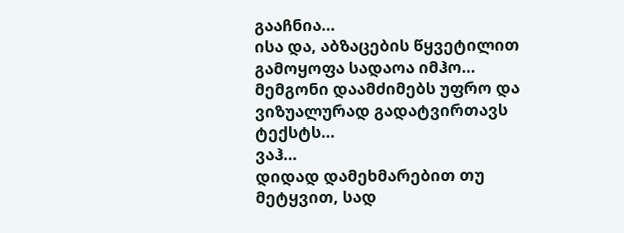გააჩნია…
ისა და, აბზაცების წყვეტილით გამოყოფა სადაოა იმჰო… მემგონი დაამძიმებს უფრო და ვიზუალურად გადატვირთავს ტექსტს…
ვაჰ…
დიდად დამეხმარებით თუ მეტყვით, სად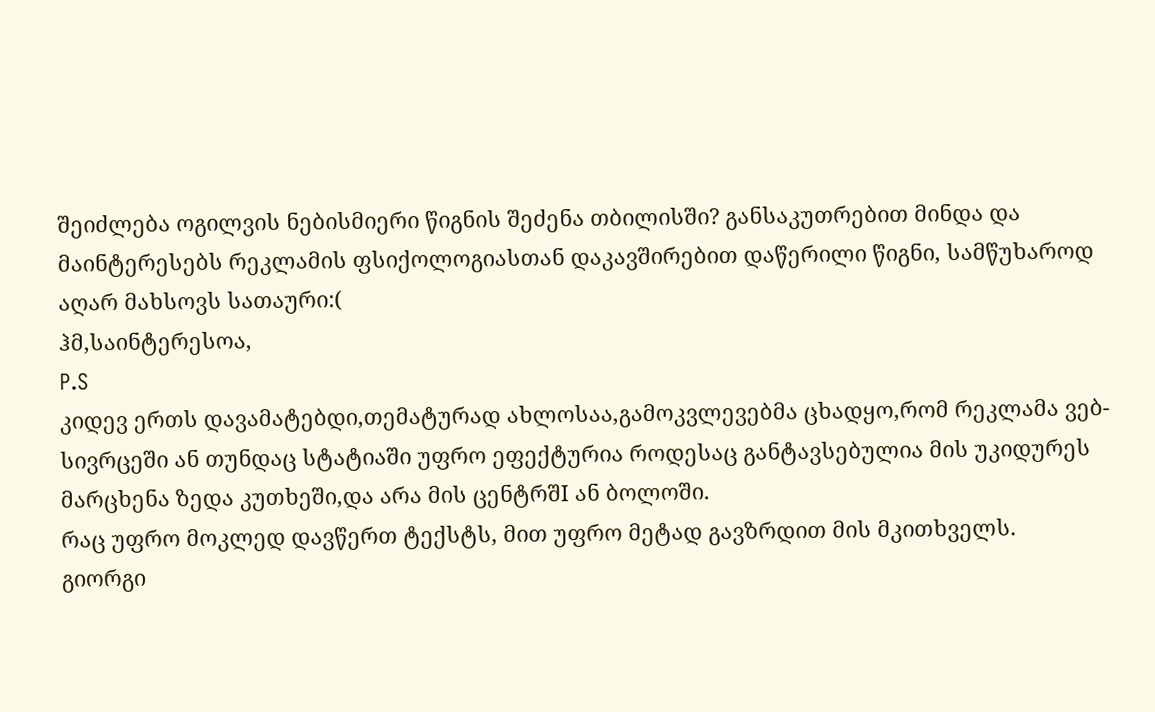შეიძლება ოგილვის ნებისმიერი წიგნის შეძენა თბილისში? განსაკუთრებით მინდა და მაინტერესებს რეკლამის ფსიქოლოგიასთან დაკავშირებით დაწერილი წიგნი, სამწუხაროდ აღარ მახსოვს სათაური:(
ჰმ,საინტერესოა,
P.S
კიდევ ერთს დავამატებდი,თემატურად ახლოსაა,გამოკვლევებმა ცხადყო,რომ რეკლამა ვებ-სივრცეში ან თუნდაც სტატიაში უფრო ეფექტურია როდესაც განტავსებულია მის უკიდურეს მარცხენა ზედა კუთხეში,და არა მის ცენტრშI ან ბოლოში.
რაც უფრო მოკლედ დავწერთ ტექსტს, მით უფრო მეტად გავზრდით მის მკითხველს.
გიორგი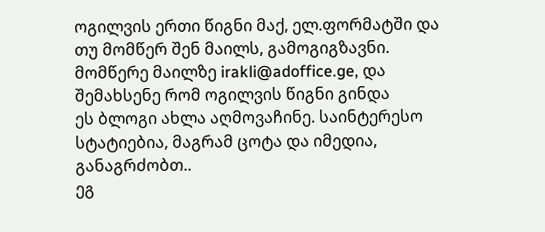ოგილვის ერთი წიგნი მაქ, ელ.ფორმატში და თუ მომწერ შენ მაილს, გამოგიგზავნი. მომწერე მაილზე irakli@adoffice.ge, და შემახსენე რომ ოგილვის წიგნი გინდა
ეს ბლოგი ახლა აღმოვაჩინე. საინტერესო სტატიებია, მაგრამ ცოტა და იმედია, განაგრძობთ..
ეგ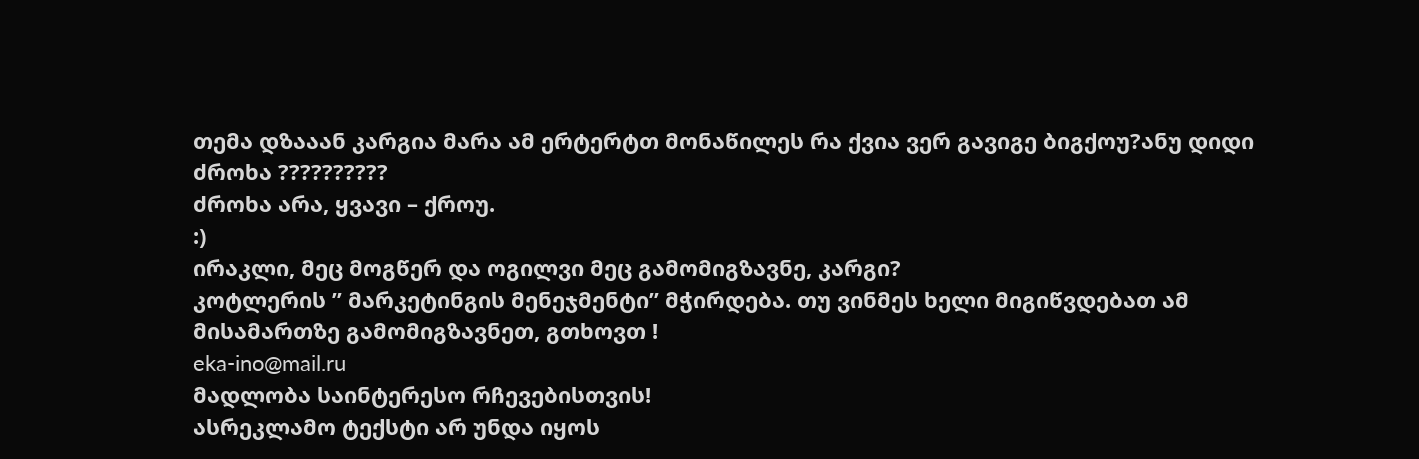თემა დზააან კარგია მარა ამ ერტერტთ მონაწილეს რა ქვია ვერ გავიგე ბიგქოუ?ანუ დიდი
ძროხა ??????????
ძროხა არა, ყვავი – ქროუ.
:)
ირაკლი, მეც მოგწერ და ოგილვი მეც გამომიგზავნე, კარგი?
კოტლერის ” მარკეტინგის მენეჯმენტი” მჭირდება. თუ ვინმეს ხელი მიგიწვდებათ ამ მისამართზე გამომიგზავნეთ, გთხოვთ !
eka-ino@mail.ru
მადლობა საინტერესო რჩევებისთვის!
ასრეკლამო ტექსტი არ უნდა იყოს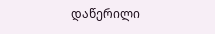დაწერილი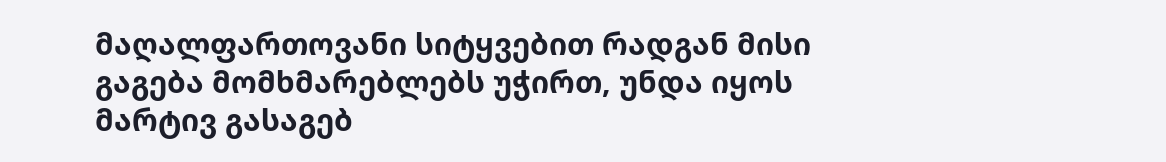მაღალფართოვანი სიტყვებით რადგან მისი გაგება მომხმარებლებს უჭირთ, უნდა იყოს მარტივ გასაგებ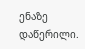ენაზე დაწერილი.